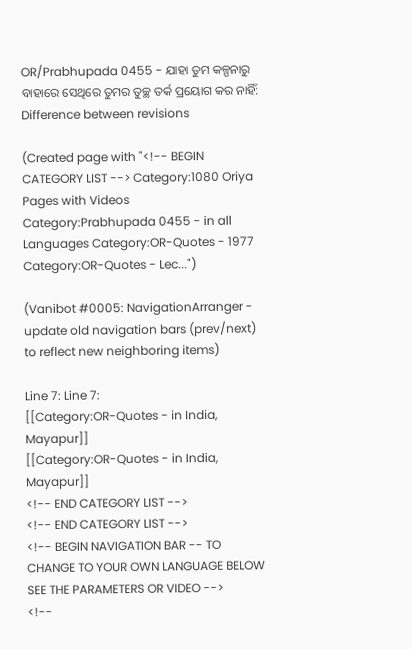OR/Prabhupada 0455 - ଯାହା ତୁମ କଳ୍ପନାରୁ ବାହାରେ ସେଥିରେ ତୁମର ତୁଚ୍ଛ ତର୍କ ପ୍ରୟୋଗ କର ନାହିଁ: Difference between revisions

(Created page with "<!-- BEGIN CATEGORY LIST --> Category:1080 Oriya Pages with Videos Category:Prabhupada 0455 - in all Languages Category:OR-Quotes - 1977 Category:OR-Quotes - Lec...")

(Vanibot #0005: NavigationArranger - update old navigation bars (prev/next) to reflect new neighboring items)

Line 7: Line 7:
[[Category:OR-Quotes - in India, Mayapur]]
[[Category:OR-Quotes - in India, Mayapur]]
<!-- END CATEGORY LIST -->
<!-- END CATEGORY LIST -->
<!-- BEGIN NAVIGATION BAR -- TO CHANGE TO YOUR OWN LANGUAGE BELOW SEE THE PARAMETERS OR VIDEO -->
<!--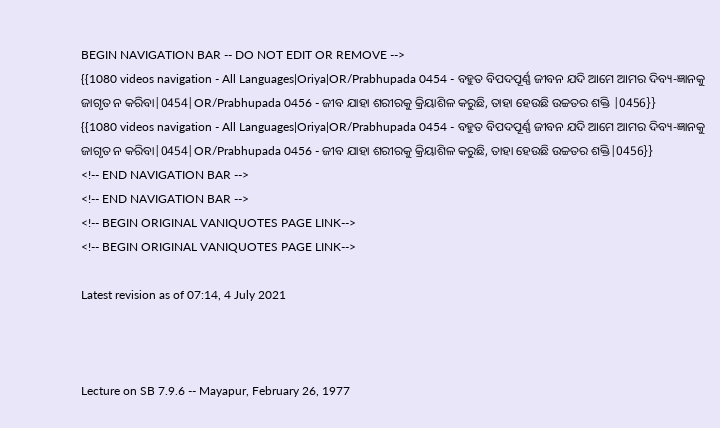BEGIN NAVIGATION BAR -- DO NOT EDIT OR REMOVE -->
{{1080 videos navigation - All Languages|Oriya|OR/Prabhupada 0454 - ବହୁତ ବିପଦପୂର୍ଣ୍ଣ ଜୀବନ ଯଦି ଆମେ ଆମର ଦିବ୍ୟ-ଜ୍ଞାନକୁ ଜାଗୃତ ନ କରିବା|0454|OR/Prabhupada 0456 - ଜୀବ ଯାହା ଶରୀରକୁ କ୍ରିୟାଶିଳ କରୁଛି, ତାହା ହେଉଛି ଉଚ୍ଚତର ଶକ୍ତି |0456}}
{{1080 videos navigation - All Languages|Oriya|OR/Prabhupada 0454 - ବହୁତ ବିପଦପୂର୍ଣ୍ଣ ଜୀବନ ଯଦି ଆମେ ଆମର ଦିବ୍ୟ-ଜ୍ଞାନକୁ ଜାଗୃତ ନ କରିବା|0454|OR/Prabhupada 0456 - ଜୀବ ଯାହା ଶରୀରକୁ କ୍ରିୟାଶିଳ କରୁଛି, ତାହା ହେଉଛି ଉଚ୍ଚତର ଶକ୍ତି|0456}}
<!-- END NAVIGATION BAR -->
<!-- END NAVIGATION BAR -->
<!-- BEGIN ORIGINAL VANIQUOTES PAGE LINK-->
<!-- BEGIN ORIGINAL VANIQUOTES PAGE LINK-->

Latest revision as of 07:14, 4 July 2021



Lecture on SB 7.9.6 -- Mayapur, February 26, 1977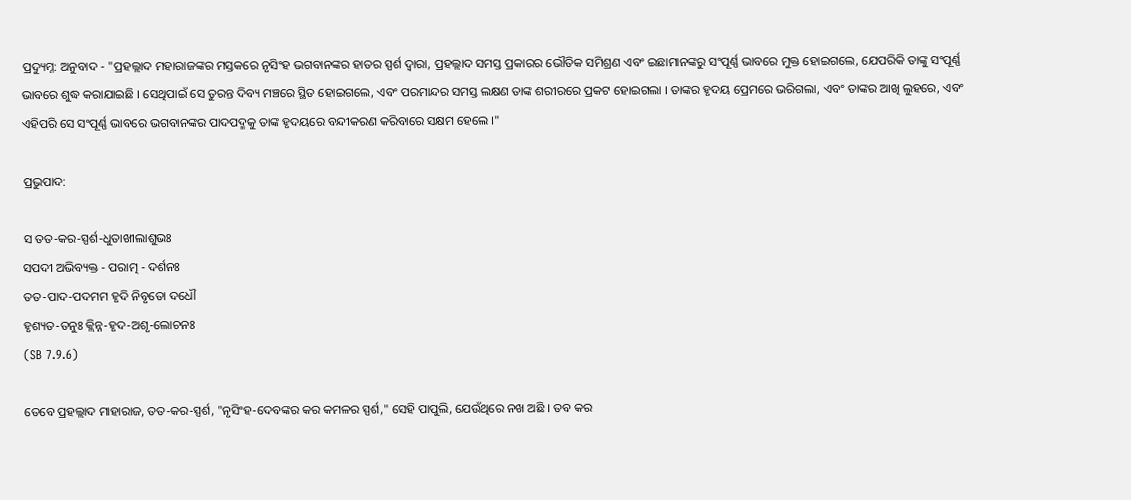ପ୍ରଦ୍ୟୁମ୍ନ: ଅନୁବାଦ - "ପ୍ରହଲ୍ଲାଦ ମହାରାଜଙ୍କର ମସ୍ତକରେ ନୃସିଂହ ଭଗବାନଙ୍କର ହାତର ସ୍ପର୍ଶ ଦ୍ଵାରା, ପ୍ରହଲ୍ଲାଦ ସମସ୍ତ ପ୍ରକାରର ଭୌତିକ ସମିଶ୍ରଣ ଏବଂ ଇଛାମାନଙ୍କରୁ ସଂପୂର୍ଣ୍ଣ ଭାବରେ ମୁକ୍ତ ହୋଇଗଲେ, ଯେପରିକି ତାଙ୍କୁ ସଂପୂର୍ଣ୍ଣ ଭାବରେ ଶୁଦ୍ଧ କରାଯାଇଛି । ସେଥିପାଇଁ ସେ ତୁରନ୍ତ ଦିବ୍ୟ ମଞ୍ଚରେ ସ୍ଥିତ ହୋଇଗଲେ, ଏବଂ ପରମାନ୍ଦର ସମସ୍ତ ଲକ୍ଷଣ ତାଙ୍କ ଶରୀରରେ ପ୍ରକଟ ହୋଇଗଲା । ତାଙ୍କର ହୃଦୟ ପ୍ରେମରେ ଭରିଗଲା, ଏବଂ ତାଙ୍କର ଆଖି ଲୁହରେ, ଏବଂ ଏହିପରି ସେ ସଂପୂର୍ଣ୍ଣ ଭାବରେ ଭଗବାନଙ୍କର ପାଦପଦ୍ମକୁ ତାଙ୍କ ହୃଦୟରେ ବନ୍ଦୀକରଣ କରିବାରେ ସକ୍ଷମ ହେଲେ ।"

ପ୍ରଭୁପାଦ:

ସ ତତ-କର-ସ୍ପର୍ଶ-ଧୁତାଖୀଲାଶୁଭଃ
ସପଦୀ ଅଭିବ୍ୟକ୍ତ - ପରାତ୍ମ - ଦର୍ଶନଃ
ତତ-ପାଦ-ପଦମମ ହୃଦି ନିବୃତୋ ଦଧୌ
ହୃଶ୍ୟତ-ତନୁଃ କ୍ଲିନ୍ନ-ହୃଦ-ଅଶୃ-ଲୋଚନଃ
(SB 7.9.6)

ତେବେ ପ୍ରହଲ୍ଲାଦ ମାହାରାଜ, ତତ-କର-ସ୍ପର୍ଶ, "ନୃସିଂହ-ଦେବଙ୍କର କର କମଳର ସ୍ପର୍ଶ," ସେହି ପାପୁଲି, ଯେଉଁଥିରେ ନଖ ଅଛି । ତବ କର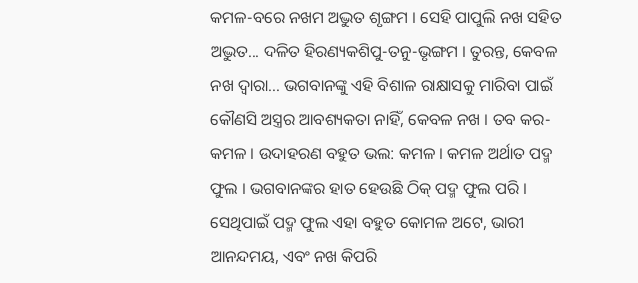କମଳ-ବରେ ନଖମ ଅଦ୍ଭୁତ ଶୃଙ୍ଗମ । ସେହି ପାପୁଲି ନଖ ସହିତ ଅଦ୍ଭୁତ... ଦଳିତ ହିରଣ୍ୟକଶିପୁ-ତନୁ-ଭୃଙ୍ଗମ । ତୁରନ୍ତ, କେବଳ ନଖ ଦ୍ଵାରା... ଭଗବାନଙ୍କୁ ଏହି ବିଶାଳ ରାକ୍ଷାସକୁ ମାରିବା ପାଇଁ କୌଣସି ଅସ୍ତ୍ରର ଆବଶ୍ୟକତା ନାହିଁ, କେବଳ ନଖ । ତବ କର-କମଳ । ଉଦାହରଣ ବହୁତ ଭଲ: କମଳ । କମଳ ଅର୍ଥାତ ପଦ୍ମ ଫୁଲ । ଭଗବାନଙ୍କର ହାତ ହେଉଛି ଠିକ୍ ପଦ୍ମ ଫୁଲ ପରି । ସେଥିପାଇଁ ପଦ୍ମ ଫୁଲ ଏହା ବହୁତ କୋମଳ ଅଟେ, ଭାରୀ ଆନନ୍ଦମୟ, ଏବଂ ନଖ କିପରି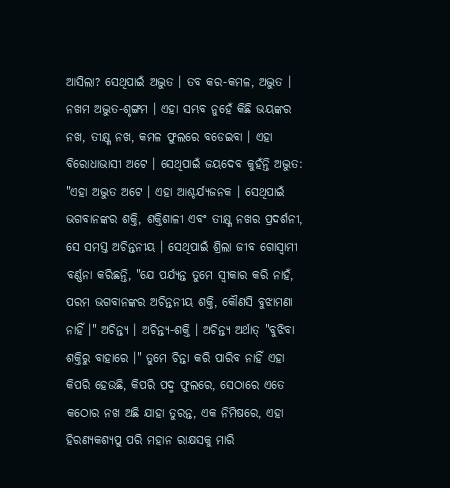ଆସିଲା? ସେଥିପାଇଁ ଅଦ୍ଭୁତ । ତବ କର-କମଳ, ଅଦ୍ଭୁତ । ନଖମ ଅଦ୍ଭୁତ-ଶୃଙ୍ଗମ । ଏହା ସମ୍ଭବ ନୁହେଁ କିଛି ଭୟଙ୍କର ନଖ, ତୀକ୍ଷ୍ଣ ନଖ, କମଳ ଫୁଲରେ ବଡେଇବା । ଏହା ବିରୋଧାଭାସୀ ଅଟେ । ସେଥିପାଇଁ ଜୟଦେବ କୁହଁନ୍ତି ଅଦ୍ଭୁତ: "ଏହା ଅଦ୍ଭୁତ ଅଟେ । ଏହା ଆଶ୍ଚର୍ଯ୍ୟଜନକ । ସେଥିପାଇଁ ଭଗବାନଙ୍କର ଶକ୍ତି, ଶକ୍ତିଶାଳୀ ଏବଂ ତୀକ୍ଷ୍ଣ ନଖର ପ୍ରଦର୍ଶନୀ, ସେ ସମସ୍ତ ଅଚିନ୍ତନୀୟ । ସେଥିପାଇଁ ଶ୍ରିଲା ଜୀବ ଗୋସ୍ଵାମୀ ବର୍ଣ୍ଣନା କରିଛନ୍ତି, "ଯେ ପର୍ଯ୍ୟନ୍ତ ତୁମେ ସ୍ଵୀକାର କରି ନାହଁ, ପରମ ଭଗବାନଙ୍କର ଅଚିନ୍ତନୀୟ ଶକ୍ତି, କୌଣସି ବୁଝାମଣା ନାହିଁ ।" ଅଚିନ୍ତ୍ୟ । ଅଚିନ୍ତ୍ୟ-ଶକ୍ତି । ଅଚିନ୍ତ୍ୟ ଅର୍ଥାତ୍ "ବୁଝିବା ଶକ୍ତିରୁ ବାହାରେ ।" ତୁମେ ଚିନ୍ତା କରି ପାରିବ ନାହିଁ ଏହା କିପରି ହେଉଛି, କିପରି ପଦ୍ମ ଫୁଲରେ, ସେଠାରେ ଏତେ କଠୋର ନଖ ଅଛି ଯାହା ତୁରନ୍ତ, ଏକ ନିମିଷରେ, ଏହା ହିରଣ୍ୟକଶ୍ୟପୁ ପରି ମହାନ ରାକ୍ଷସକୁ ମାରି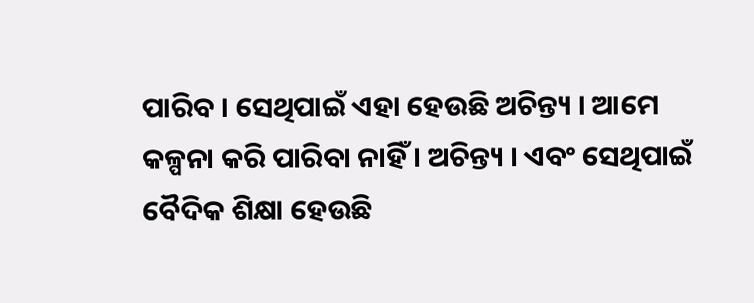ପାରିବ । ସେଥିପାଇଁ ଏହା ହେଉଛି ଅଚିନ୍ତ୍ୟ । ଆମେ କଳ୍ପନା କରି ପାରିବା ନାହିଁ । ଅଚିନ୍ତ୍ୟ । ଏବଂ ସେଥିପାଇଁ ବୈଦିକ ଶିକ୍ଷା ହେଉଛି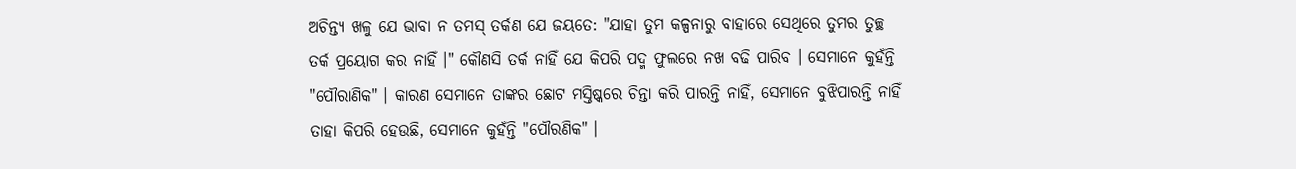ଅଚିନ୍ତ୍ୟ ଖଳୁ ଯେ ଭାବା ନ ତମସ୍ ତର୍କଣ ଯେ ଜୟତେ: "ଯାହା ତୁମ କଳ୍ପନାରୁ ବାହାରେ ସେଥିରେ ତୁମର ତୁଚ୍ଛ ତର୍କ ପ୍ରୟୋଗ କର ନାହିଁ ।" କୌଣସି ତର୍କ ନାହିଁ ଯେ କିପରି ପଦ୍ମ ଫୁଲରେ ନଖ ବଢି ପାରିବ । ସେମାନେ କୁହଁନ୍ତି "ପୌରାଣିକ" । କାରଣ ସେମାନେ ତାଙ୍କର ଛୋଟ ମସ୍ତିଷ୍କରେ ଚିନ୍ତା କରି ପାରନ୍ତି ନାହିଁ, ସେମାନେ ବୁଝିପାରନ୍ତି ନାହିଁ ତାହା କିପରି ହେଉଛି, ସେମାନେ କୁହଁନ୍ତି "ପୌରଣିକ" ।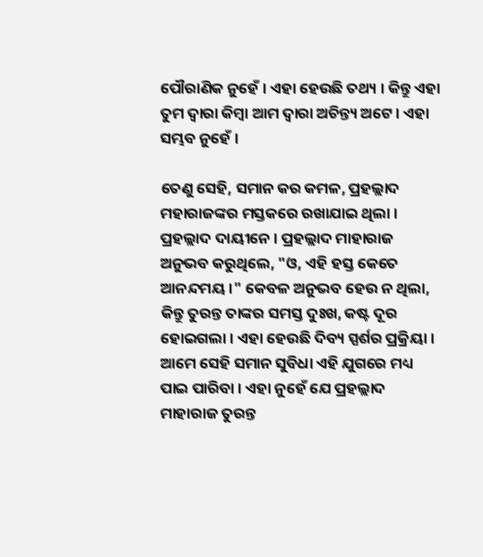ପୌରାଣିକ ନୁହେଁ । ଏହା ହେଉଛି ତଥ୍ୟ । କିନ୍ତୁ ଏହା ତୁମ ଦ୍ଵାରା କିମ୍ଵା ଆମ ଦ୍ଵାରା ଅଚିନ୍ତ୍ୟ ଅଟେ । ଏହା ସମ୍ଭବ ନୁହେଁ ।

ତେଣୁ ସେହି, ସମାନ କର କମଳ, ପ୍ରହଲ୍ଲାଦ ମହାରାଜଙ୍କର ମସ୍ତକରେ ରଖାଯାଇ ଥିଲା । ପ୍ରହଲ୍ଲାଦ ଦାୟୀନେ । ପ୍ରହଲ୍ଲାଦ ମାହାରାଜ ଅନୁଭବ କରୁଥିଲେ, "ଓ, ଏହି ହସ୍ତ କେତେ ଆନନ୍ଦମୟ ।" କେବଳ ଅନୁଭବ ହେଉ ନ ଥିଲା, କିନ୍ତୁ ତୁରନ୍ତ ତାଙ୍କର ସମସ୍ତ ଦୁଃଖ, କଷ୍ଟ ଦୂର ହୋଇଗଲା । ଏହା ହେଉଛି ଦିବ୍ୟ ସ୍ପର୍ଶର ପ୍ରକ୍ରିୟା । ଆମେ ସେହି ସମାନ ସୁବିଧା ଏହି ଯୁଗରେ ମଧ୍ୟ ପାଇ ପାରିବା । ଏହା ନୁହେଁ ଯେ ପ୍ରହଲ୍ଲାଦ ମାହାରାଜ ତୁରନ୍ତ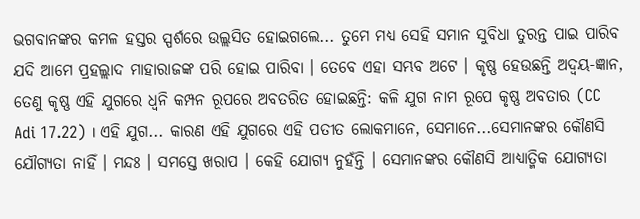ଭଗବାନଙ୍କର କମଳ ହସ୍ତର ସ୍ପର୍ଶରେ ଉଲ୍ଲସିତ ହୋଇଗଲେ... ତୁମେ ମଧ୍ୟ ସେହି ସମାନ ସୁବିଧା ତୁରନ୍ତ ପାଇ ପାରିବ ଯଦି ଆମେ ପ୍ରହଲ୍ଲାଦ ମାହାରାଜଙ୍କ ପରି ହୋଇ ପାରିବା । ତେବେ ଏହା ସମ୍ଭବ ଅଟେ । କୃଷ୍ଣ ହେଉଛନ୍ତି ଅଦ୍ଵୟ-ଜ୍ଞାନ, ତେଣୁ କୃଷ୍ଣ ଏହି ଯୁଗରେ ଧ୍ଵନି କମ୍ପନ ରୂପରେ ଅବତରିତ ହୋଇଛନ୍ତି: କଳି ଯୁଗ ନାମ ରୂପେ କୃଷ୍ଣ ଅବତାର (CC Adi 17.22) । ଏହି ଯୁଗ... କାରଣ ଏହି ଯୁଗରେ ଏହି ପତୀତ ଲୋକମାନେ, ସେମାନେ...ସେମାନଙ୍କର କୌଣସି ଯୌଗ୍ୟତା ନାହିଁ । ମନ୍ଦଃ । ସମସ୍ତେ ଖରାପ । କେହି ଯୋଗ୍ୟ ନୁହଁନ୍ତି । ସେମାନଙ୍କର କୌଣସି ଆଧ୍ୟାତ୍ମିକ ଯୋଗ୍ୟତା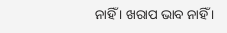ନାହିଁ । ଖରାପ ଭାବ ନାହିଁ ।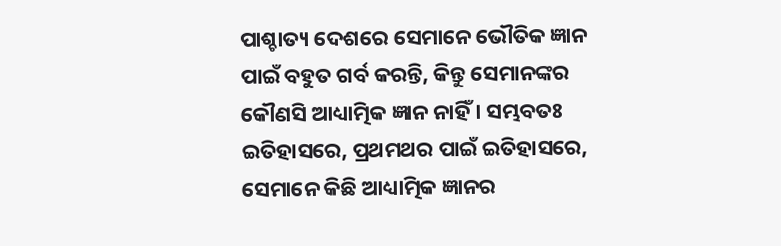ପାଶ୍ଚାତ୍ୟ ଦେଶରେ ସେମାନେ ଭୌତିକ ଜ୍ଞାନ ପାଇଁ ବହୁତ ଗର୍ବ କରନ୍ତି, କିନ୍ତୁ ସେମାନଙ୍କର କୌଣସି ଆଧ୍ୟାତ୍ମିକ ଜ୍ଞାନ ନାହିଁ । ସମ୍ଭବତଃ ଇତିହାସରେ, ପ୍ରଥମଥର ପାଇଁ ଇତିହାସରେ, ସେମାନେ କିଛି ଆଧ୍ୟାତ୍ମିକ ଜ୍ଞାନର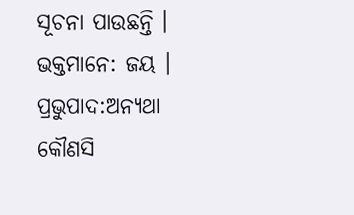ସୂଚନା ପାଉଛନ୍ତି । ଭକ୍ତମାନେ: ଜୟ । ପ୍ରଭୁପାଦ:ଅନ୍ୟଥା କୌଣସି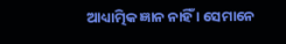ଆଧ୍ୟାତ୍ମିକ ଜ୍ଞାନ ନାହିଁ । ସେମାନେ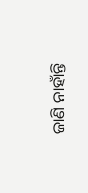ଜାଣି ନାହାଁନ୍ତି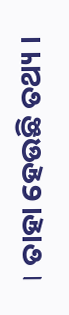। ତାହା ହେଉଛି ତଥ୍ୟ ।